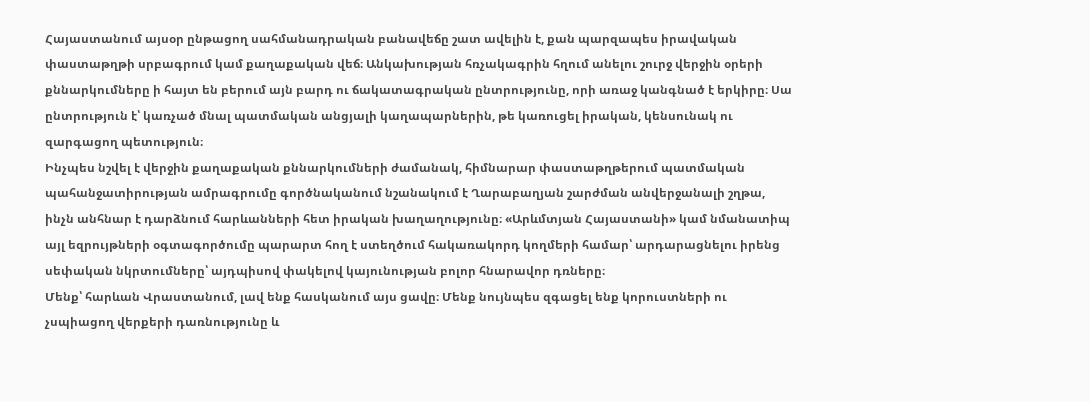Հայաստանում այսօր ընթացող սահմանադրական բանավեճը շատ ավելին է, քան պարզապես իրավական փաստաթղթի սրբագրում կամ քաղաքական վեճ։ Անկախության հռչակագրին հղում անելու շուրջ վերջին օրերի քննարկումները ի հայտ են բերում այն բարդ ու ճակատագրական ընտրությունը, որի առաջ կանգնած է երկիրը։ Սա ընտրություն է՝ կառչած մնալ պատմական անցյալի կաղապարներին, թե կառուցել իրական, կենսունակ ու զարգացող պետություն։
Ինչպես նշվել է վերջին քաղաքական քննարկումների ժամանակ, հիմնարար փաստաթղթերում պատմական պահանջատիրության ամրագրումը գործնականում նշանակում է Ղարաբաղյան շարժման անվերջանալի շղթա, ինչն անհնար է դարձնում հարևանների հետ իրական խաղաղությունը։ «Արևմտյան Հայաստանի» կամ նմանատիպ այլ եզրույթների օգտագործումը պարարտ հող է ստեղծում հակառակորդ կողմերի համար՝ արդարացնելու իրենց սեփական նկրտումները՝ այդպիսով փակելով կայունության բոլոր հնարավոր դռները։
Մենք՝ հարևան Վրաստանում, լավ ենք հասկանում այս ցավը։ Մենք նույնպես զգացել ենք կորուստների ու չսպիացող վերքերի դառնությունը և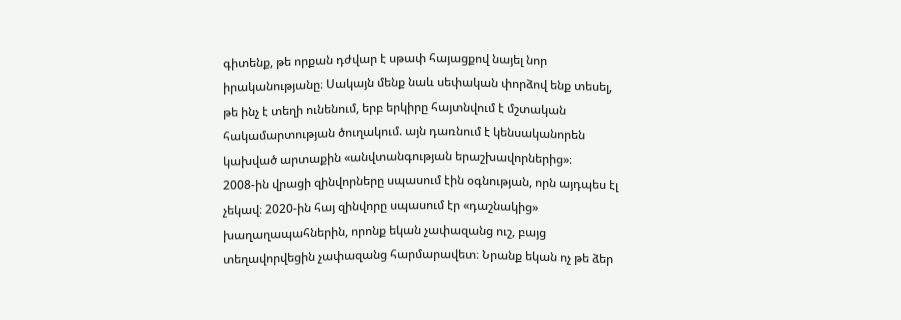գիտենք, թե որքան դժվար է սթափ հայացքով նայել նոր իրականությանը։ Սակայն մենք նաև սեփական փորձով ենք տեսել, թե ինչ է տեղի ունենում, երբ երկիրը հայտնվում է մշտական հակամարտության ծուղակում. այն դառնում է կենսականորեն կախված արտաքին «անվտանգության երաշխավորներից»։
2008-ին վրացի զինվորները սպասում էին օգնության, որն այդպես էլ չեկավ։ 2020-ին հայ զինվորը սպասում էր «դաշնակից» խաղաղապահներին, որոնք եկան չափազանց ուշ, բայց տեղավորվեցին չափազանց հարմարավետ։ Նրանք եկան ոչ թե ձեր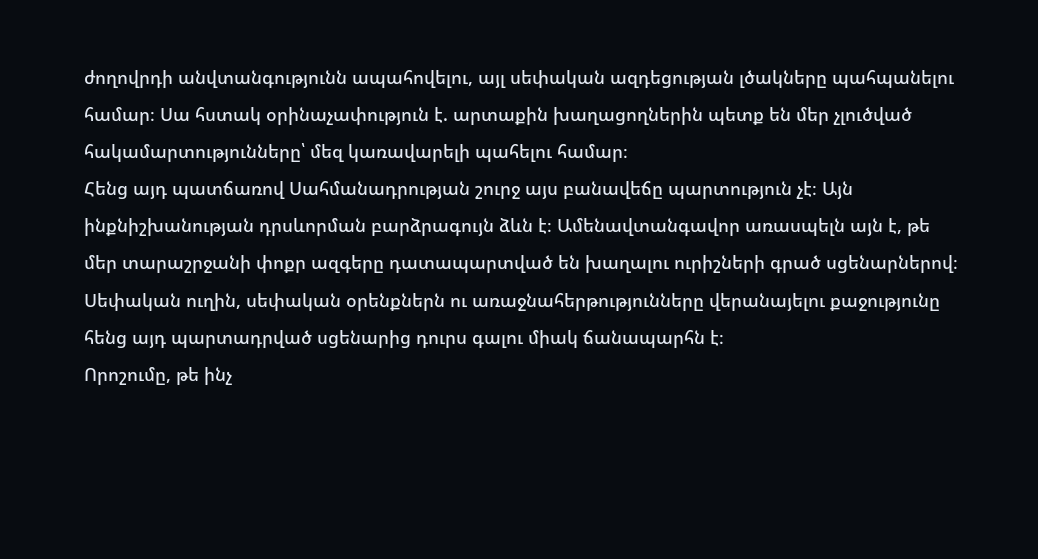ժողովրդի անվտանգությունն ապահովելու, այլ սեփական ազդեցության լծակները պահպանելու համար։ Սա հստակ օրինաչափություն է. արտաքին խաղացողներին պետք են մեր չլուծված հակամարտությունները՝ մեզ կառավարելի պահելու համար։
Հենց այդ պատճառով Սահմանադրության շուրջ այս բանավեճը պարտություն չէ։ Այն ինքնիշխանության դրսևորման բարձրագույն ձևն է։ Ամենավտանգավոր առասպելն այն է, թե մեր տարաշրջանի փոքր ազգերը դատապարտված են խաղալու ուրիշների գրած սցենարներով։ Սեփական ուղին, սեփական օրենքներն ու առաջնահերթությունները վերանայելու քաջությունը հենց այդ պարտադրված սցենարից դուրս գալու միակ ճանապարհն է։
Որոշումը, թե ինչ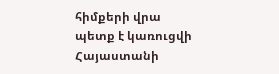հիմքերի վրա պետք է կառուցվի Հայաստանի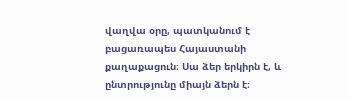վաղվա օրը, պատկանում է բացառապես Հայաստանի քաղաքացուն։ Սա ձեր երկիրն է, և ընտրությունը միայն ձերն է։